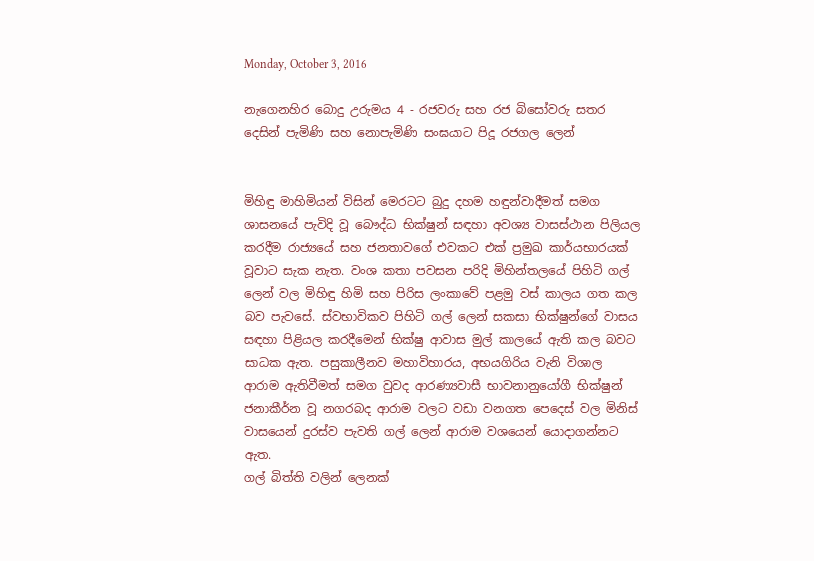Monday, October 3, 2016

නැගෙනහිර බොදු උරුමය 4 - රජවරු සහ රජ බිසෝවරු සතර දෙසින් පැමිණි සහ නොපැමිණි සංඝයාට පිදූ රජගල ලෙන්


මිහිඳු මාහිමියන් විසින් මෙරටට බුදු දහම හඳුන්වාදීමත් සමග ශාසනයේ පැවිදි වූ බෞද්ධ භික්ෂුන් සඳහා අවශ්‍ය වාසස්ථාන පිලියල කරදීම රාජ්‍යයේ සහ ජනතාවගේ එවකට එක් ප්‍රමුඛ කාර්යභාරයක් වූවාට සැක නැත. වංශ කතා පවසන පරිදි මිහින්තලයේ පිහිටි ගල් ලෙන් වල මිහිඳු හිමි සහ පිරිස ලංකාවේ පළමු වස් කාලය ගත කල බව පැවසේ. ස්වභාවිකව පිහිටි ගල් ලෙන් සකසා භික්ෂුන්ගේ වාසය සඳහා පිළියල කරදීමෙන් භික්ෂු ආවාස මුල් කාලයේ ඇති කල බවට සාධක ඇත. පසුකාලීනව මහාවිහාරය, අභයගිරිය වැනි විශාල ආරාම ඇතිවීමත් සමග වුවද ආරණ්‍යවාසී භාවනානුයෝගී භික්ෂුන් ජනාකීර්න වූ නගරබද ආරාම වලට වඩා වනගත පෙදෙස් වල මිනිස් වාසයෙන් දුරස්ව පැවති ගල් ලෙන් ආරාම වශයෙන් යොදාගන්නට ඇත.
ගල් බිත්ති වලින් ලෙනක්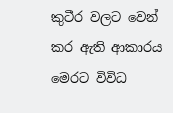කුටීර වලට වෙන් කර ඇති ආකාරය
මෙරට විවිධ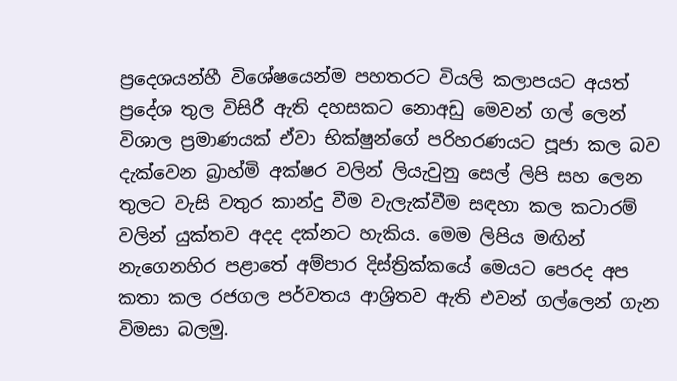ප්‍රදෙශයන්හී විශේෂයෙන්ම පහතරට වියලි කලාපයට අයත් ප්‍රදේශ තුල විසිරී ඇති දහසකට නොඅඩු මෙවන් ගල් ලෙන් විශාල ප්‍රමාණයක් ඒවා භික්ෂුන්ගේ පරිහරණයට පූජා කල බව දැක්වෙන බ්‍රාහ්මි අක්ෂර වලින් ලියැවුනු සෙල් ලිපි සහ ලෙන තුලට වැසි වතුර කාන්දු වීම වැලැක්වීම සඳහා කල කටාරම් වලින් යුක්තව අදද දක්නට හැකිය. මෙම ලිපිය මඟින් නැගෙනහිර පළාතේ අම්පාර දිස්ත්‍රික්කයේ මෙයට පෙරද අප කතා කල රජගල පර්වතය ආශ්‍රිතව ඇති එවන් ගල්ලෙන් ගැන විමසා බලමු.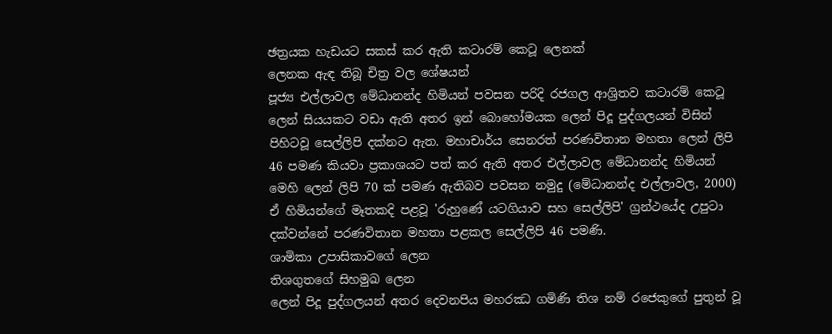ඡත්‍රයක හැඩයට සකස් කර ඇති කටාරම් කෙටූ ලෙනක්
ලෙනක ඇඳ තිබූ චිත්‍ර වල ශේෂයන්
පූජ්‍ය එල්ලාවල මේධානන්ද හිමියන් පවසන පරිදි රජගල ආශ්‍රිතව කටාරම් කෙටූ ලෙන් සියයකට වඩා ඇති අතර ඉන් බොහෝමයක ලෙන් පිදූ පුද්ගලයන් විසින් පිහිටවූ සෙල්ලිපි දක්නට ඇත. මහාචාර්ය සෙනරත් පරණවිතාන මහතා ලෙන් ලිපි 46 පමණ කියවා ප්‍රකාශයට පත් කර ඇති අතර එල්ලාවල මේධානන්ද හිමියන් මෙහි ලෙන් ලිපි 70 ක් පමණ ඇතිබව පවසන නමුදු (මේධානන්ද එල්ලාවල, 2000) ඒ හිමියන්ගේ මෑතකදි පළවූ 'රුහුණේ යටගියාව සහ සෙල්ලිපි' ග්‍රන්ථයේද උපුටා දක්වන්නේ පරණවිතාන මහතා පළකල සෙල්ලිපි 46 පමණි.
ශාමිකා උපාසිකාවගේ ලෙන
තිශගුතගේ සිහමුඛ ලෙන
ලෙන් පිදූ පුද්ගලයන් අතර දෙවනපිය මහරඣ ගමිණි තිශ නම් රජෙකුගේ පුතුන් වූ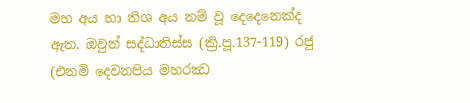මහ අය හා තිශ අය නම් වූ දෙදෙනෙක්ද ඇත. ඔවුන් සද්ධාතිස්ස (ක්‍රි.පූ.137-119) රජු (එනම් දෙවනපිය මහරඣ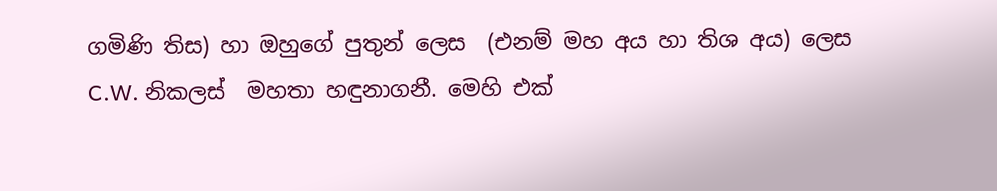ගමිණි තිස) හා ඔහුගේ පුතුන් ලෙස  (එනම් මහ අය හා තිශ අය) ලෙස C.W. නිකලස්  මහතා හඳුනාගනී. මෙහි එක්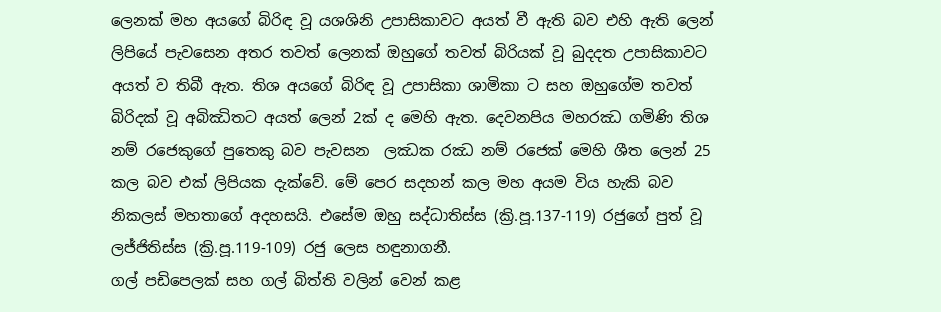ලෙනක් මහ අයගේ බිරිඳ වූ යශශිනි උපාසිකාවට අයත් වී ඇති බව එහි ඇති ලෙන් ලිපියේ පැවසෙන අතර තවත් ලෙනක් ඔහුගේ තවත් බිරියක් වූ බුදදත උපාසිකාවට අයත් ව තිබී ඇත. තිශ අයගේ බිරිඳ වූ උපාසිකා ශාමිකා ට සහ ඔහුගේම තවත් බිරිදක් වූ අබිඣිතට අයත් ලෙන් 2ක් ද මෙහි ඇත. දෙවනපිය මහරඣ ගමිණි තිශ නම් රජෙකුගේ පුතෙකු බව පැවසන  ලඣක රඣ නම් රජෙක් මෙහි ශීත ලෙන් 25 කල බව එක් ලිපියක දැක්වේ. මේ පෙර සදහන් කල මහ අයම විය හැකි බව නිකලස් මහතාගේ අදහසයි. එසේම ඔහු සද්ධාතිස්ස (ක්‍රි.පූ.137-119) රජුගේ පුත් වූ ලජ්ජිතිස්ස (ක්‍රි.පූ.119-109) රජු ලෙස හඳුනාගනී.
ගල් පඩිපෙලක් සහ ගල් බිත්ති වලින් වෙන් කළ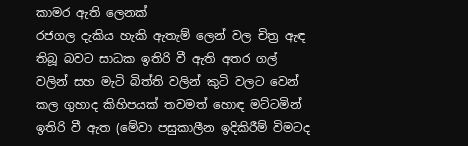කාමර ඇති ලෙනක්
රජගල දැකිය හැකි ඇතැම් ලෙන් වල චිත්‍ර ඇඳ තිබූ බවට සාධක ඉතිරි වී ඇති අතර ගල් වලින් සහ මැටි බිත්ති වලින් කුටි වලට වෙන් කල ගුහාද කිහිපයක් තවමත් හොඳ මට්ටමින් ඉතිරි වී ඇත (මේවා පසුකාලීන ඉදිකිරීම් විමටද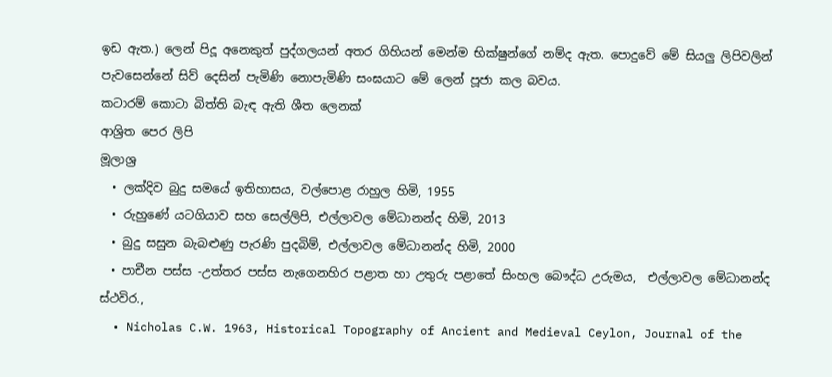ඉඩ ඇත.) ලෙන් පිදූ අනෙකුත් පුද්ගලයන් අතර ගිහියන් මෙන්ම භික්ෂුන්ගේ නම්ද ඇත. පොදුවේ මේ සියලු ලිපිවලින් පැවසෙන්නේ සිව් දෙසින් පැමිණි නොපැමිණි සංඝයාට මේ ලෙන් පූජා කල බවය.
කටාරම් කොටා බිත්ති බැඳ ඇති ශීත ලෙනක්
ආශ්‍රිත පෙර ලිපි
මූලාශ්‍ර
  • ලක්දිව බුදු සමයේ ඉතිහාසය, වල්පොළ රාහුල හිමි, 1955
  • රුහුණේ යටගියාව සහ සෙල්ලිපි, එල්ලාවල මේධානන්ද හිමි, 2013
  • බුදු සසුන බැබළුණු පැරණි පුදබිම්, එල්ලාවල මේධානන්ද හිමි, 2000
  • පාචීන පස්ස -උත්තර පස්ස නැගෙනහිර පළාත හා උතුරු පළාතේ සිංහල බෞද්ධ උරුමය,  එල්ලාවල මේධානන්ද ස්ථවිර.,
  • Nicholas C.W. 1963, Historical Topography of Ancient and Medieval Ceylon, Journal of the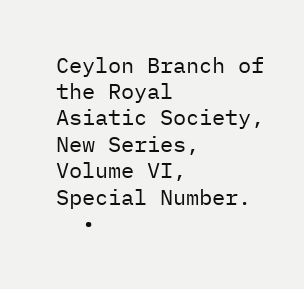Ceylon Branch of the Royal Asiatic Society, New Series, Volume VI, Special Number.
  •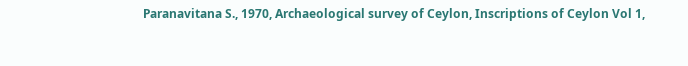Paranavitana S., 1970, Archaeological survey of Ceylon, Inscriptions of Ceylon Vol 1,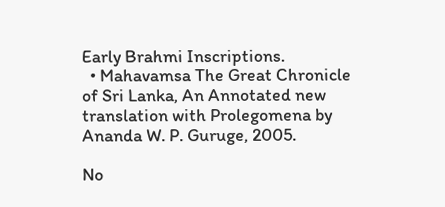Early Brahmi Inscriptions.
  • Mahavamsa The Great Chronicle of Sri Lanka, An Annotated new translation with Prolegomena by Ananda W. P. Guruge, 2005.

No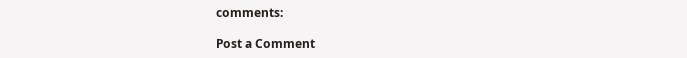comments:

Post a Comment